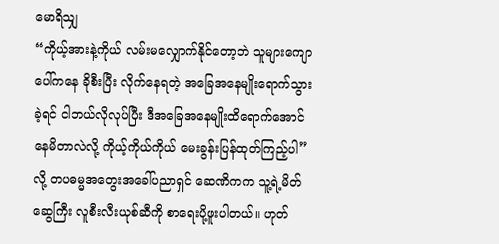မောရိသျှ
“ကိုယ့်အားနဲ့ကိုယ် လမ်းမလျှောက်နိုင်တော့ဘဲ သူများကျောပေါ်ကနေ ခိုစီးပြီး လိုက်နေရတဲ့ အခြေအနေမျိုးရောက်သွားခဲ့ရင် ငါဘယ်လိုလုပ်ပြီး ဒီအခြေအနေမျိုးထိရောက်အောင် နေမိတာလဲလို့ ကိုယ့်ကိုယ်ကိုယ် မေးခွန်းပြန်ထုတ်ကြည့်ပါ” လို့ တပဓမ္မအတွေးအခေါ်ပညာရှင် ဆေဏိကက သူ့ရဲ့မိတ်ဆွေကြီး လူစီးလီးယုစ်ဆီကို စာရေးပို့ဖူးပါတယ်။ ဟုတ်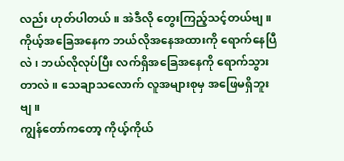လည်း ဟုတ်ပါတယ်။ အဲဒီလို တွေးကြည့်သင့်တယ်ဗျ။
ကိုယ့်အခြေအနေက ဘယ်လိုအနေအထားကို ရောက်နေပြီလဲ၊ ဘယ်လိုလုပ်ပြီး လက်ရှိအခြေအနေကို ရောက်သွားတာလဲ။ သေချာသလောက် လူအများစုမှ အဖြေမရှိဘူးဗျ။
ကျွန်တော်ကတော့ ကိုယ့်ကိုယ်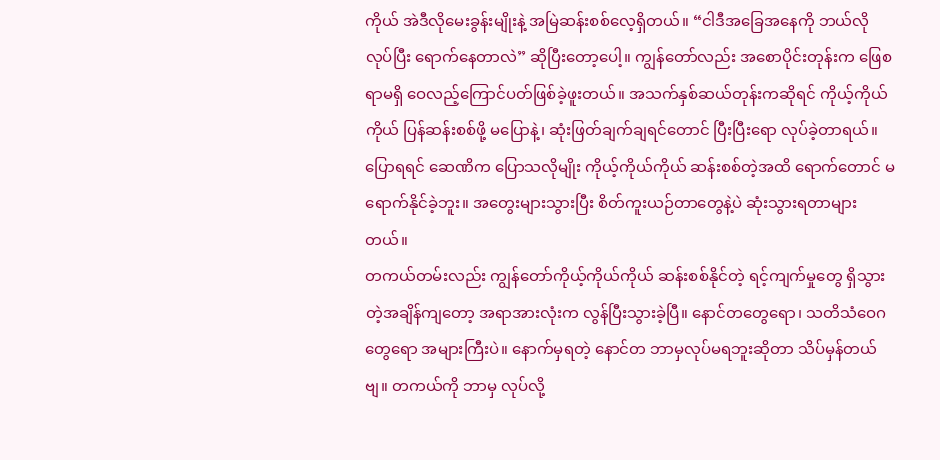ကိုယ် အဲဒီလိုမေးခွန်းမျိုးနဲ့ အမြဲဆန်းစစ်လေ့ရှိတယ်။ “ငါဒီအခြေအနေကို ဘယ်လိုလုပ်ပြီး ရောက်နေတာလဲ” ဆိုပြီးတော့ပေါ့။ ကျွန်တော်လည်း အစောပိုင်းတုန်းက ဖြေစရာမရှိ ဝေလည့်ကြောင်ပတ်ဖြစ်ခဲ့ဖူးတယ်။ အသက်နှစ်ဆယ်တုန်းကဆိုရင် ကိုယ့်ကိုယ်ကိုယ် ပြန်ဆန်းစစ်ဖို့ မပြောနဲ့၊ ဆုံးဖြတ်ချက်ချရင်တောင် ပြီးပြီးရော လုပ်ခဲ့တာရယ်။ ပြောရရင် ဆေဏိက ပြောသလိုမျိုး ကိုယ့်ကိုယ်ကိုယ် ဆန်းစစ်တဲ့အထိ ရောက်တောင် မရောက်နိုင်ခဲ့ဘူး။ အတွေးများသွားပြီး စိတ်ကူးယဉ်တာတွေနဲ့ပဲ ဆုံးသွားရတာများတယ်။
တကယ်တမ်းလည်း ကျွန်တော်ကိုယ့်ကိုယ်ကိုယ် ဆန်းစစ်နိုင်တဲ့ ရင့်ကျက်မှုတွေ ရှိသွားတဲ့အချိန်ကျတော့ အရာအားလုံးက လွန်ပြီးသွားခဲ့ပြီ။ နောင်တတွေရော၊ သတိသံဝေဂတွေရော အများကြီးပဲ။ နောက်မှရတဲ့ နောင်တ ဘာမှလုပ်မရဘူးဆိုတာ သိပ်မှန်တယ်ဗျ။ တကယ်ကို ဘာမှ လုပ်လို့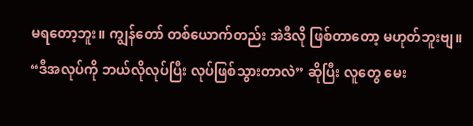မရတော့ဘူး။ ကျွန်တော် တစ်ယောက်တည်း အဲဒီလို ဖြစ်တာတော့ မဟုတ်ဘူးဗျ။ “ဒီအလုပ်ကို ဘယ်လိုလုပ်ပြီး လုပ်ဖြစ်သွားတာလဲ” ဆိုပြီး လူတွေ မေး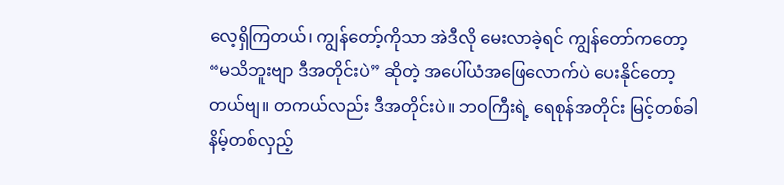လေ့ရှိကြတယ်၊ ကျွန်တော့်ကိုသာ အဲဒီလို မေးလာခဲ့ရင် ကျွန်တော်ကတော့ “မသိဘူးဗျာ ဒီအတိုင်းပဲ” ဆိုတဲ့ အပေါ်ယံအဖြေလောက်ပဲ ပေးနိုင်တော့တယ်ဗျ။ တကယ်လည်း ဒီအတိုင်းပဲ။ ဘဝကြီးရဲ့ ရေစုန်အတိုင်း မြင့်တစ်ခါ နိမ့်တစ်လှည့်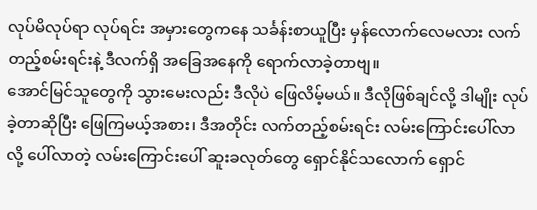လုပ်မိလုပ်ရာ လုပ်ရင်း အမှားတွေကနေ သင်္ခန်းစာယူပြီး မှန်လောက်လေမလား လက်တည့်စမ်းရင်းနဲ့ ဒီလက်ရှိ အခြေအနေကို ရောက်လာခဲ့တာဗျ။
အောင်မြင်သူတွေကို သွားမေးလည်း ဒီလိုပဲ ဖြေလိမ့်မယ်။ ဒီလိုဖြစ်ချင်လို့ ဒါမျိုး လုပ်ခဲ့တာဆိုပြီး ဖြေကြမယ့်အစား၊ ဒီအတိုင်း လက်တည့်စမ်းရင်း လမ်းကြောင်းပေါ်လာလို့ ပေါ်လာတဲ့ လမ်းကြောင်းပေါ် ဆူးခလုတ်တွေ ရှောင်နိုင်သလောက် ရှောင်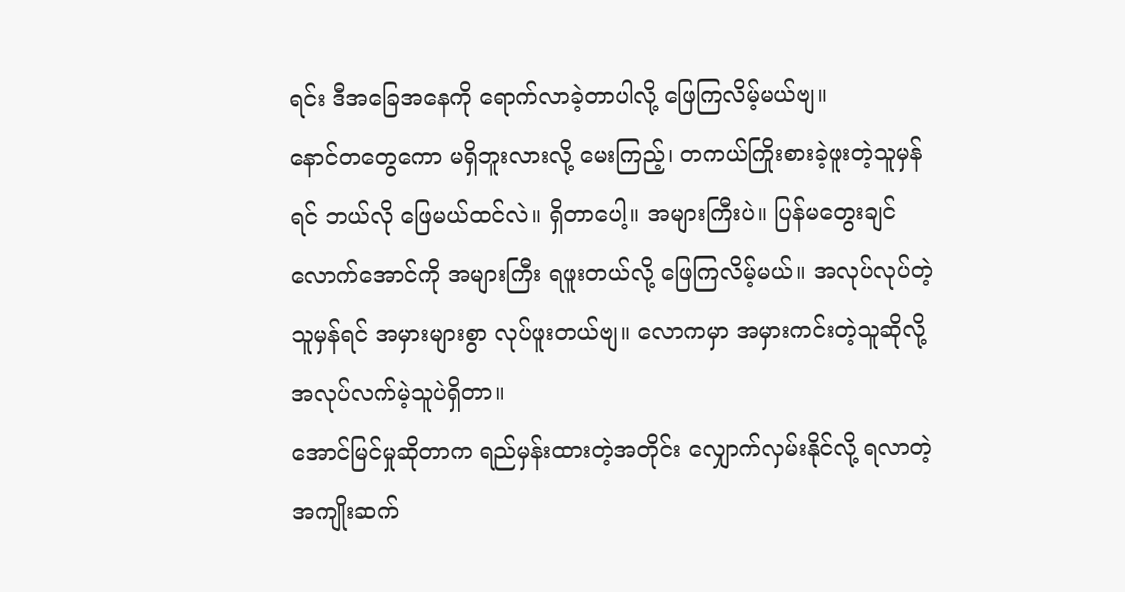ရင်း ဒီအခြေအနေကို ရောက်လာခဲ့တာပါလို့ ဖြေကြလိမ့်မယ်ဗျ။
နောင်တတွေကော မရှိဘူးလားလို့ မေးကြည့်၊ တကယ်ကြိုးစားခဲ့ဖူးတဲ့သူမှန်ရင် ဘယ်လို ဖြေမယ်ထင်လဲ။ ရှိတာပေါ့။ အများကြီးပဲ။ ပြန်မတွေးချင်လောက်အောင်ကို အများကြီး ရဖူးတယ်လို့ ဖြေကြလိမ့်မယ်။ အလုပ်လုပ်တဲ့သူမှန်ရင် အမှားများစွာ လုပ်ဖူးတယ်ဗျ။ လောကမှာ အမှားကင်းတဲ့သူဆိုလို့ အလုပ်လက်မဲ့သူပဲရှိတာ။
အောင်မြင်မှုဆိုတာက ရည်မှန်းထားတဲ့အတိုင်း လျှောက်လှမ်းနိုင်လို့ ရလာတဲ့ အကျိုးဆက်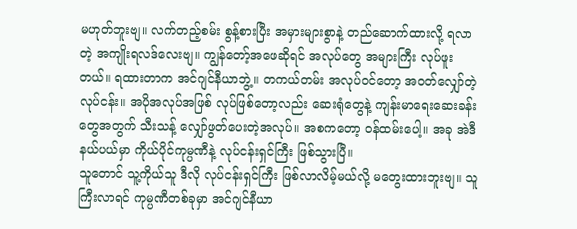မဟုတ်ဘူးဗျ။ လက်တည့်စမ်း စွန့်စားပြီး အမှားများစွာနဲ့ တည်ဆောက်ထားလို့ ရလာတဲ့ အကျိုးရလဒ်လေးဗျ။ ကျွန်တော့်အဖေဆိုရင် အလုပ်တွေ အများကြီး လုပ်ဖူးတယ်။ ရထားတာက အင်ဂျင်နီယာဘွဲ့။ တကယ်တမ်း အလုပ်ဝင်တော့ အဝတ်လျှော်တဲ့ လုပ်ငန်း။ အပိုအလုပ်အဖြစ် လုပ်ဖြစ်တော့လည်း ဆေးရုံတွေနဲ့ ကျန်းမာရေးဆေးခန်းတွေအတွက် သီးသန့် လျှော်ဖွတ်ပေးတဲ့အလုပ်။ အစကတော့ ဝန်ထမ်းပေါ့။ အခု အဲဒီနယ်ပယ်မှာ ကိုယ်ပိုင်ကုမ္ပဏီနဲ့ လုပ်ငန်းရှင်ကြီး ဖြစ်သွားပြီ။
သူတောင် သူ့ကိုယ်သူ ဒီလို လုပ်ငန်းရှင်ကြီး ဖြစ်လာလိမ့်မယ်လို့ မတွေးထားဘူးဗျ။ သူကြီးလာရင် ကုမ္ပဏီတစ်ခုမှာ အင်ဂျင်နီယာ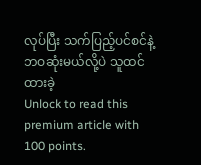လုပ်ပြီး သက်ပြည့်ပင်စင်နဲ့ ဘဝဆုံးမယ်လို့ပဲ သူထင်ထားခဲ့
Unlock to read this premium article with 100 points.